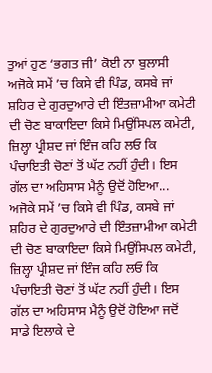ਤੁਆਂ ਹੁਣ ‘ਭਗਤ ਜੀ’ ਕੋਈ ਨਾ ਬੁਲਾਸੀ
ਅਜੋਕੇ ਸਮੇਂ ’ਚ ਕਿਸੇ ਵੀ ਪਿੰਡ, ਕਸਬੇ ਜਾਂ ਸ਼ਹਿਰ ਦੇ ਗੁਰਦੁਆਰੇ ਦੀ ਇੰਤਜ਼ਾਮੀਆ ਕਮੇਟੀ ਦੀ ਚੋਣ ਬਾਕਾਇਦਾ ਕਿਸੇ ਮਿਉਂਸਿਪਲ ਕਮੇਟੀ, ਜ਼ਿਲ੍ਹਾ ਪ੍ਰੀਸ਼ਦ ਜਾਂ ਇੰਜ ਕਹਿ ਲਓ ਕਿ ਪੰਚਾਇਤੀ ਚੋਣਾਂ ਤੋਂ ਘੱਟ ਨਹੀਂ ਹੁੰਦੀ। ਇਸ ਗੱਲ ਦਾ ਅਹਿਸਾਸ ਮੈਨੂੰ ਉਦੋਂ ਹੋਇਆ...
ਅਜੋਕੇ ਸਮੇਂ ’ਚ ਕਿਸੇ ਵੀ ਪਿੰਡ, ਕਸਬੇ ਜਾਂ ਸ਼ਹਿਰ ਦੇ ਗੁਰਦੁਆਰੇ ਦੀ ਇੰਤਜ਼ਾਮੀਆ ਕਮੇਟੀ ਦੀ ਚੋਣ ਬਾਕਾਇਦਾ ਕਿਸੇ ਮਿਉਂਸਿਪਲ ਕਮੇਟੀ, ਜ਼ਿਲ੍ਹਾ ਪ੍ਰੀਸ਼ਦ ਜਾਂ ਇੰਜ ਕਹਿ ਲਓ ਕਿ ਪੰਚਾਇਤੀ ਚੋਣਾਂ ਤੋਂ ਘੱਟ ਨਹੀਂ ਹੁੰਦੀ। ਇਸ ਗੱਲ ਦਾ ਅਹਿਸਾਸ ਮੈਨੂੰ ਉਦੋਂ ਹੋਇਆ ਜਦੋਂ ਸਾਡੇ ਇਲਾਕੇ ਦੇ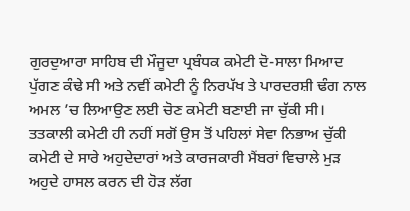ਗੁਰਦੁਆਰਾ ਸਾਹਿਬ ਦੀ ਮੌਜੂਦਾ ਪ੍ਰਬੰਧਕ ਕਮੇਟੀ ਦੋ-ਸਾਲਾ ਮਿਆਦ ਪੁੱਗਣ ਕੰਢੇ ਸੀ ਅਤੇ ਨਵੀਂ ਕਮੇਟੀ ਨੂੰ ਨਿਰਪੱਖ ਤੇ ਪਾਰਦਰਸ਼ੀ ਢੰਗ ਨਾਲ ਅਮਲ ’ਚ ਲਿਆਉਣ ਲਈ ਚੋਣ ਕਮੇਟੀ ਬਣਾਈ ਜਾ ਚੁੱਕੀ ਸੀ। ਤਤਕਾਲੀ ਕਮੇਟੀ ਹੀ ਨਹੀਂ ਸਗੋਂ ਉਸ ਤੋਂ ਪਹਿਲਾਂ ਸੇਵਾ ਨਿਭਾਅ ਚੁੱਕੀ ਕਮੇਟੀ ਦੇ ਸਾਰੇ ਅਹੁਦੇਦਾਰਾਂ ਅਤੇ ਕਾਰਜਕਾਰੀ ਮੈਂਬਰਾਂ ਵਿਚਾਲੇ ਮੁੜ ਅਹੁਦੇ ਹਾਸਲ ਕਰਨ ਦੀ ਹੋੜ ਲੱਗ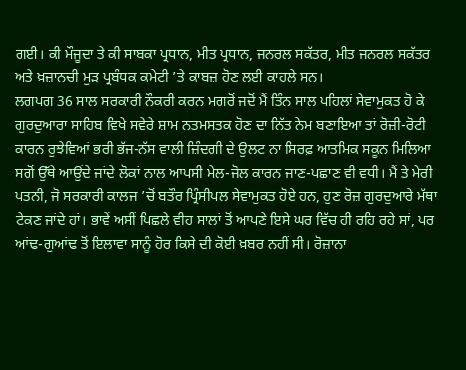ਗਈ। ਕੀ ਮੌਜੂਦਾ ਤੇ ਕੀ ਸਾਬਕਾ ਪ੍ਰਧਾਨ, ਮੀਤ ਪ੍ਰਧਾਨ, ਜਨਰਲ ਸਕੱਤਰ, ਮੀਤ ਜਨਰਲ ਸਕੱਤਰ ਅਤੇ ਖ਼ਜ਼ਾਨਚੀ ਮੁੜ ਪ੍ਰਬੰਧਕ ਕਮੇਟੀ ’ਤੇ ਕਾਬਜ਼ ਹੋਣ ਲਈ ਕਾਹਲੇ ਸਨ।
ਲਗਪਗ 36 ਸਾਲ ਸਰਕਾਰੀ ਨੌਕਰੀ ਕਰਨ ਮਗਰੋਂ ਜਦੋਂ ਮੈਂ ਤਿੰਨ ਸਾਲ ਪਹਿਲਾਂ ਸੇਵਾਮੁਕਤ ਹੋ ਕੇ ਗੁਰਦੁਆਰਾ ਸਾਹਿਬ ਵਿਖੇ ਸਵੇਰੇ ਸ਼ਾਮ ਨਤਮਸਤਕ ਹੋਣ ਦਾ ਨਿੱਤ ਨੇਮ ਬਣਾਇਆ ਤਾਂ ਰੋਜ਼ੀ-ਰੋਟੀ ਕਾਰਨ ਰੁਝੇਵਿਆਂ ਭਰੀ ਭੱਜ-ਨੱਸ ਵਾਲੀ ਜ਼ਿੰਦਗੀ ਦੇ ਉਲਟ ਨਾ ਸਿਰਫ਼ ਆਤਮਿਕ ਸਕੂਨ ਮਿਲਿਆ ਸਗੋਂ ਉੱਥੇ ਆਉਂਦੇ ਜਾਂਦੇ ਲੋਕਾਂ ਨਾਲ ਆਪਸੀ ਮੇਲ-ਜੋਲ ਕਾਰਨ ਜਾਣ-ਪਛਾਣ ਵੀ ਵਧੀ। ਮੈਂ ਤੇ ਮੇਰੀ ਪਤਨੀ, ਜੋ ਸਰਕਾਰੀ ਕਾਲਜ ’ਚੋਂ ਬਤੌਰ ਪ੍ਰਿੰਸੀਪਲ ਸੇਵਾਮੁਕਤ ਹੋਏ ਹਨ, ਹੁਣ ਰੋਜ਼ ਗੁਰਦੁਆਰੇ ਮੱਥਾ ਟੇਕਣ ਜਾਂਦੇ ਹਾਂ। ਭਾਵੇਂ ਅਸੀਂ ਪਿਛਲੇ ਵੀਹ ਸਾਲਾਂ ਤੋਂ ਆਪਣੇ ਇਸੇ ਘਰ ਵਿੱਚ ਹੀ ਰਹਿ ਰਹੇ ਸਾਂ, ਪਰ ਆਂਢ-ਗੁਆਂਢ ਤੋਂ ਇਲਾਵਾ ਸਾਨੂੰ ਹੋਰ ਕਿਸੇ ਦੀ ਕੋਈ ਖ਼ਬਰ ਨਹੀਂ ਸੀ। ਰੋਜ਼ਾਨਾ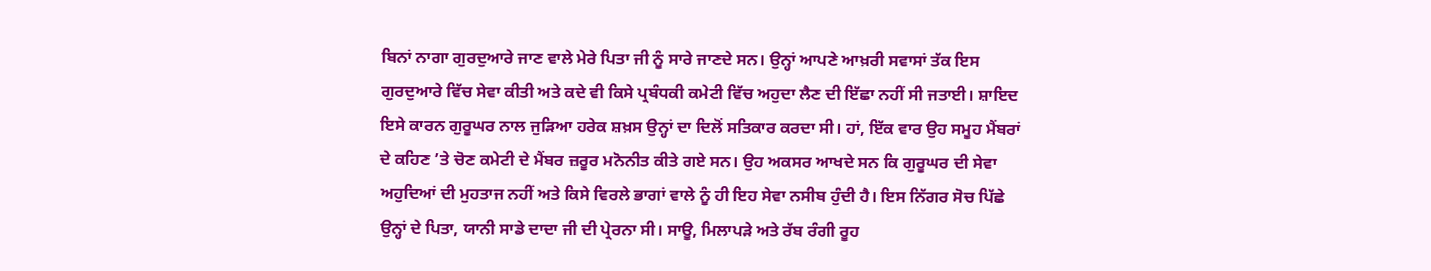ਬਿਨਾਂ ਨਾਗਾ ਗੁਰਦੁਆਰੇ ਜਾਣ ਵਾਲੇ ਮੇਰੇ ਪਿਤਾ ਜੀ ਨੂੰ ਸਾਰੇ ਜਾਣਦੇ ਸਨ। ਉਨ੍ਹਾਂ ਆਪਣੇ ਆਖ਼ਰੀ ਸਵਾਸਾਂ ਤੱਕ ਇਸ ਗੁਰਦੁਆਰੇ ਵਿੱਚ ਸੇਵਾ ਕੀਤੀ ਅਤੇ ਕਦੇ ਵੀ ਕਿਸੇ ਪ੍ਰਬੰਧਕੀ ਕਮੇਟੀ ਵਿੱਚ ਅਹੁਦਾ ਲੈਣ ਦੀ ਇੱਛਾ ਨਹੀਂ ਸੀ ਜਤਾਈ। ਸ਼ਾਇਦ ਇਸੇ ਕਾਰਨ ਗੁਰੂਘਰ ਨਾਲ ਜੁੜਿਆ ਹਰੇਕ ਸ਼ਖ਼ਸ ਉਨ੍ਹਾਂ ਦਾ ਦਿਲੋਂ ਸਤਿਕਾਰ ਕਰਦਾ ਸੀ। ਹਾਂ, ਇੱਕ ਵਾਰ ਉਹ ਸਮੂਹ ਮੈਂਬਰਾਂ ਦੇ ਕਹਿਣ ’ਤੇ ਚੋਣ ਕਮੇਟੀ ਦੇ ਮੈਂਬਰ ਜ਼ਰੂਰ ਮਨੋਨੀਤ ਕੀਤੇ ਗਏ ਸਨ। ਉਹ ਅਕਸਰ ਆਖਦੇ ਸਨ ਕਿ ਗੁਰੂਘਰ ਦੀ ਸੇਵਾ ਅਹੁਦਿਆਂ ਦੀ ਮੁਹਤਾਜ ਨਹੀਂ ਅਤੇ ਕਿਸੇ ਵਿਰਲੇ ਭਾਗਾਂ ਵਾਲੇ ਨੂੰ ਹੀ ਇਹ ਸੇਵਾ ਨਸੀਬ ਹੁੰਦੀ ਹੈ। ਇਸ ਨਿੱਗਰ ਸੋਚ ਪਿੱਛੇ ਉਨ੍ਹਾਂ ਦੇ ਪਿਤਾ, ਯਾਨੀ ਸਾਡੇ ਦਾਦਾ ਜੀ ਦੀ ਪ੍ਰੇਰਨਾ ਸੀ। ਸਾਊ, ਮਿਲਾਪੜੇ ਅਤੇ ਰੱਬ ਰੰਗੀ ਰੂਹ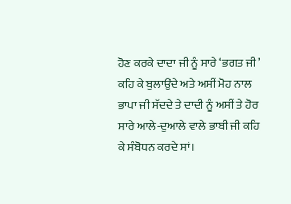ਹੋਣ ਕਰਕੇ ਦਾਦਾ ਜੀ ਨੂੰ ਸਾਰੇ ‘ਭਗਤ ਜੀ’ ਕਹਿ ਕੇ ਬੁਲਾਉਂਦੇ ਅਤੇ ਅਸੀਂ ਮੋਹ ਨਾਲ ਭਾਪਾ ਜੀ ਸੱਦਦੇ ਤੇ ਦਾਦੀ ਨੂੰ ਅਸੀਂ ਤੇ ਹੋਰ ਸਾਰੇ ਆਲੇ-ਦੁਆਲੇ ਵਾਲੇ ਭਾਬੀ ਜੀ ਕਹਿ ਕੇ ਸੰਬੋਧਨ ਕਰਦੇ ਸਾਂ।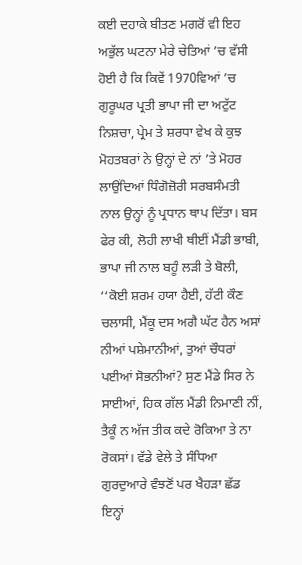ਕਈ ਦਹਾਕੇ ਬੀਤਣ ਮਗਰੋਂ ਵੀ ਇਹ ਅਭੁੱਲ ਘਟਨਾ ਮੇਰੇ ਚੇਤਿਆਂ ’ਚ ਵੱਸੀ ਹੋਈ ਹੈ ਕਿ ਕਿਵੇਂ 1970ਵਿਆਂ ’ਚ ਗੁਰੂਘਰ ਪ੍ਰਤੀ ਭਾਪਾ ਜੀ ਦਾ ਅਟੁੱਟ ਨਿਸ਼ਚਾ, ਪ੍ਰੇਮ ਤੇ ਸ਼ਰਧਾ ਵੇਖ ਕੇ ਕੁਝ ਮੋਹਤਬਰਾਂ ਨੇ ਉਨ੍ਹਾਂ ਦੇ ਨਾਂ ’ਤੇ ਮੋਹਰ ਲਾਉਂਦਿਆਂ ਧਿੰਗੋਜ਼ੋਰੀ ਸਰਬਸੰਮਤੀ ਨਾਲ ਉਨ੍ਹਾਂ ਨੂੰ ਪ੍ਰਧਾਨ ਥਾਪ ਦਿੱਤਾ। ਬਸ ਫੇਰ ਕੀ, ਲੋਹੀ ਲਾਖੀ ਥੀਈਂ ਮੈਂਡੀ ਭਾਬੀ, ਭਾਪਾ ਜੀ ਨਾਲ ਬਹੂੰ ਲੜੀ ਤੇ ਬੋਲੀ, ‘‘ਕੋਈ ਸ਼ਰਮ ਹਯਾ ਹੈਈ, ਹੱਟੀ ਕੌਣ ਚਲਾਸੀ, ਮੈਂਕੂ ਦਸ ਅਗੈ ਘੱਟ ਹੈਨ ਅਸਾਂ ਨੀਆਂ ਪਸ਼ੇਮਾਨੀਆਂ, ਤੁਆਂ ਚੌਧਰਾਂ ਪਈਆਂ ਸੋਭਨੀਆਂ? ਸੁਣ ਮੈਂਡੇ ਸਿਰ ਨੇ ਸਾਈਆਂ, ਹਿਕ ਗੱਲ ਮੈਂਡੀ ਨਿਮਾਣੀ ਨੀਂ, ਤੈਕੂੰ ਨ ਅੱਜ ਤੀਕ ਕਦੇ ਰੋਕਿਆ ਤੇ ਨਾ ਰੋਕਸਾਂ। ਵੱਡੇ ਵੇਲੇ ਤੇ ਸੰਧਿਆ ਗੁਰਦੁਆਰੇ ਵੰਝਣੋਂ ਪਰ ਖੈਹੜਾ ਛੱਡ ਇਨ੍ਹਾਂ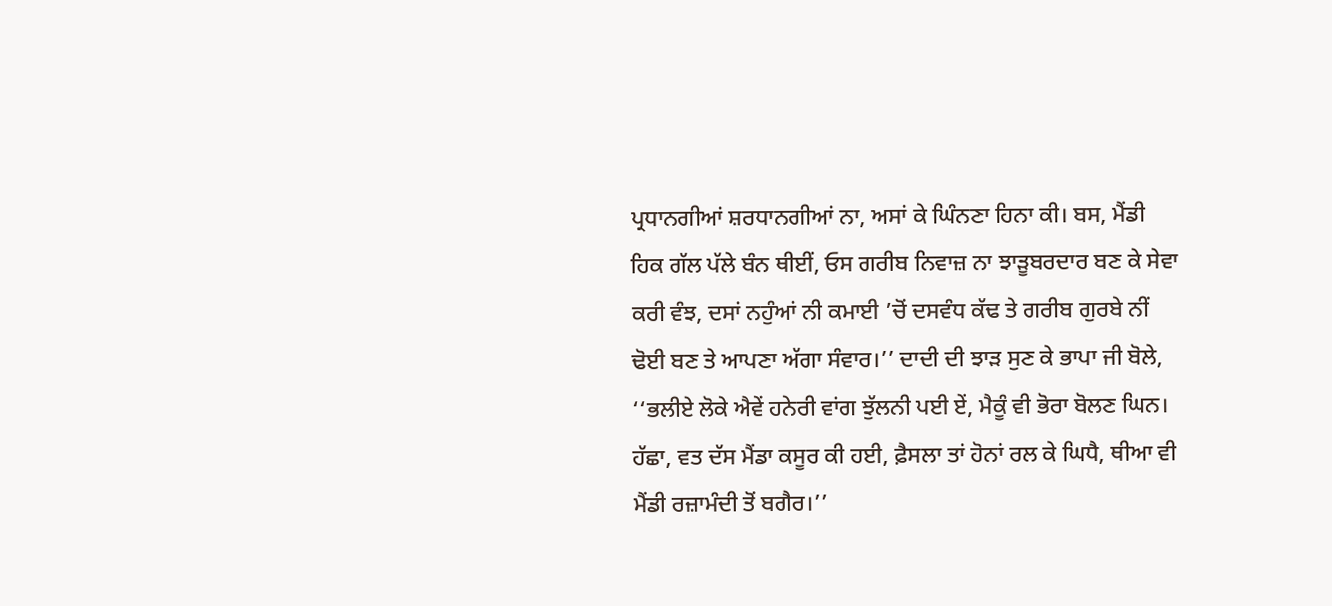ਪ੍ਰਧਾਨਗੀਆਂ ਸ਼ਰਧਾਨਗੀਆਂ ਨਾ, ਅਸਾਂ ਕੇ ਘਿੰਨਣਾ ਹਿਨਾ ਕੀ। ਬਸ, ਮੈਂਡੀ ਹਿਕ ਗੱਲ ਪੱਲੇ ਬੰਨ ਥੀਈਂ, ਓਸ ਗਰੀਬ ਨਿਵਾਜ਼ ਨਾ ਝਾੜੂਬਰਦਾਰ ਬਣ ਕੇ ਸੇਵਾ ਕਰੀ ਵੰਝ, ਦਸਾਂ ਨਹੁੰਆਂ ਨੀ ਕਮਾਈ ’ਚੋਂ ਦਸਵੰਧ ਕੱਢ ਤੇ ਗਰੀਬ ਗੁਰਬੇ ਨੀਂ ਢੋਈ ਬਣ ਤੇ ਆਪਣਾ ਅੱਗਾ ਸੰਵਾਰ।’’ ਦਾਦੀ ਦੀ ਝਾੜ ਸੁਣ ਕੇ ਭਾਪਾ ਜੀ ਬੋਲੇ, ‘‘ਭਲੀਏ ਲੋਕੇ ਐਵੇਂ ਹਨੇਰੀ ਵਾਂਗ ਝੁੱਲਨੀ ਪਈ ਏਂ, ਮੈਕੂੰ ਵੀ ਭੋਰਾ ਬੋਲਣ ਘਿਨ। ਹੱਛਾ, ਵਤ ਦੱਸ ਮੈਂਡਾ ਕਸੂਰ ਕੀ ਹਈ, ਫ਼ੈਸਲਾ ਤਾਂ ਹੋਨਾਂ ਰਲ ਕੇ ਘਿਧੈ, ਥੀਆ ਵੀ ਮੈਂਡੀ ਰਜ਼ਾਮੰਦੀ ਤੋਂ ਬਗੈਰ।’’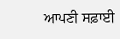ਆਪਣੀ ਸਫ਼ਾਈ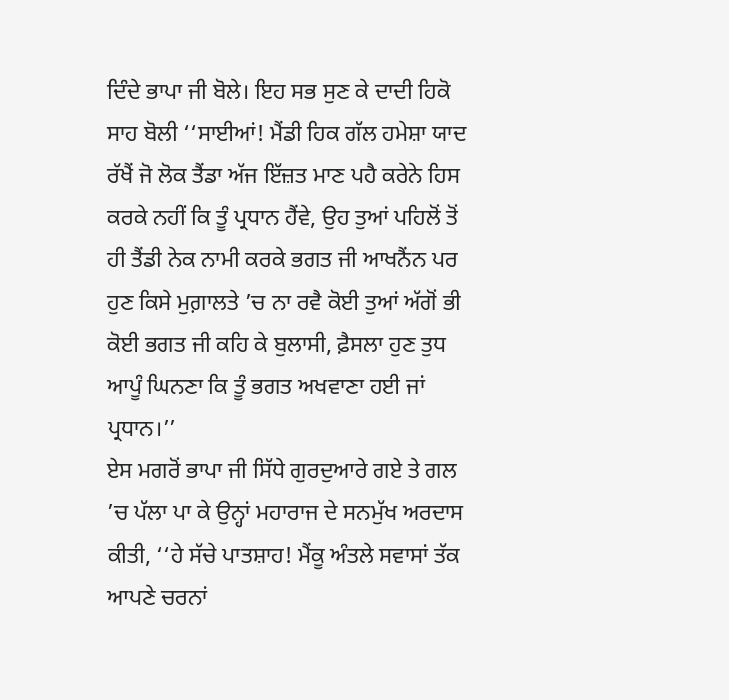ਦਿੰਦੇ ਭਾਪਾ ਜੀ ਬੋਲੇ। ਇਹ ਸਭ ਸੁਣ ਕੇ ਦਾਦੀ ਹਿਕੋ ਸਾਹ ਬੋਲੀ ‘‘ਸਾਈਆਂ! ਮੈਂਡੀ ਹਿਕ ਗੱਲ ਹਮੇਸ਼ਾ ਯਾਦ ਰੱਖੈਂ ਜੋ ਲੋਕ ਤੈਂਡਾ ਅੱਜ ਇੱਜ਼ਤ ਮਾਣ ਪਹੈ ਕਰੇਨੇ ਹਿਸ ਕਰਕੇ ਨਹੀਂ ਕਿ ਤੂੰ ਪ੍ਰਧਾਨ ਹੈਂਵੇ, ਉਹ ਤੁਆਂ ਪਹਿਲੋਂ ਤੋਂ ਹੀ ਤੈਂਡੀ ਨੇਕ ਨਾਮੀ ਕਰਕੇ ਭਗਤ ਜੀ ਆਖਨੈਂਨ ਪਰ ਹੁਣ ਕਿਸੇ ਮੁਗ਼ਾਲਤੇ ’ਚ ਨਾ ਰਵੈ ਕੋਈ ਤੁਆਂ ਅੱਗੋਂ ਭੀ ਕੋਈ ਭਗਤ ਜੀ ਕਹਿ ਕੇ ਬੁਲਾਸੀ, ਫ਼ੈਸਲਾ ਹੁਣ ਤੁਧ ਆਪੂੰ ਘਿਨਣਾ ਕਿ ਤੂੰ ਭਗਤ ਅਖਵਾਣਾ ਹਈ ਜਾਂ ਪ੍ਰਧਾਨ।’’
ਏਸ ਮਗਰੋਂ ਭਾਪਾ ਜੀ ਸਿੱਧੇ ਗੁਰਦੁਆਰੇ ਗਏ ਤੇ ਗਲ ’ਚ ਪੱਲਾ ਪਾ ਕੇ ਉਨ੍ਹਾਂ ਮਹਾਰਾਜ ਦੇ ਸਨਮੁੱਖ ਅਰਦਾਸ ਕੀਤੀ, ‘‘ਹੇ ਸੱਚੇ ਪਾਤਸ਼ਾਹ! ਮੈਂਕੂ ਅੰਤਲੇ ਸਵਾਸਾਂ ਤੱਕ ਆਪਣੇ ਚਰਨਾਂ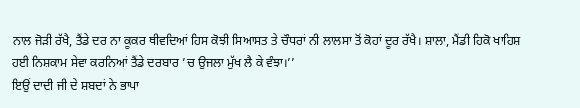ਨਾਲ ਜੋੜੀ ਰੱਖੈ, ਤੈਂਡੇ ਦਰ ਨਾ ਕੂਕਰ ਥੀਵਦਿਆਂ ਹਿਸ ਕੋਝੀ ਸਿਆਸਤ ਤੇ ਚੌਧਰਾਂ ਨੀ ਲਾਲਸਾ ਤੋਂ ਕੋਹਾਂ ਦੂਰ ਰੱਖੈ। ਸ਼ਾਲਾ, ਮੈਂਡੀ ਹਿਕੋ ਖਾਹਿਸ਼ ਹਈ ਨਿਸ਼ਕਾਮ ਸੇਵਾ ਕਰਨਿਆਂ ਤੈਂਡੇ ਦਰਬਾਰ ’ਚ ਉਜਲਾ ਮੁੱਖ ਲੈ ਕੇ ਵੰਝਾ।’’
ਇਉਂ ਦਾਦੀ ਜੀ ਦੇ ਸ਼ਬਦਾਂ ਨੇ ਭਾਪਾ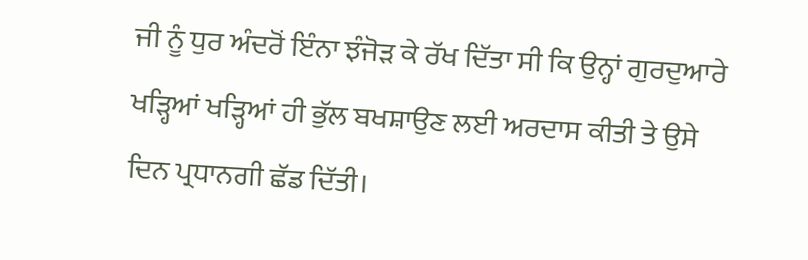ਜੀ ਨੂੰ ਧੁਰ ਅੰਦਰੋਂ ਇੰਨਾ ਝੰਜੋੜ ਕੇ ਰੱਖ ਦਿੱਤਾ ਸੀ ਕਿ ਉਨ੍ਹਾਂ ਗੁਰਦੁਆਰੇ ਖੜ੍ਹਿਆਂ ਖੜ੍ਹਿਆਂ ਹੀ ਭੁੱਲ ਬਖਸ਼ਾਉਣ ਲਈ ਅਰਦਾਸ ਕੀਤੀ ਤੇ ਉਸੇ ਦਿਨ ਪ੍ਰਧਾਨਗੀ ਛੱਡ ਦਿੱਤੀ।